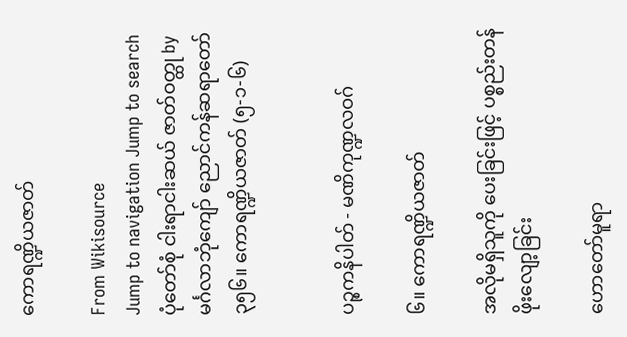ကောရဏ္ဍိယဇာတ်

From Wikisource
Jump to navigation Jump to search
ပုံတော်စုံ ငါးရာငါးဆယ် ဇာတ်ဝတ္ထု by မင်္ဂလာဘုံကျော် ညောင်ကန်ဆရာတော်
၃၅၆။ ကောရဏ္ဍိယဇာတ် (၅-၁-၆)


ပဉ္စကနိပါတ် - မဏိကုဏ္ဍလဝဂ်

၆။ ကောရဏ္ဍိယဇာတ်

အလိုမရှိသူကို ပေးခြင်းဖြင့် ပစ္စည်းတန်ဖိုးလျော့ခြင်း

ဟောတော်မူရာ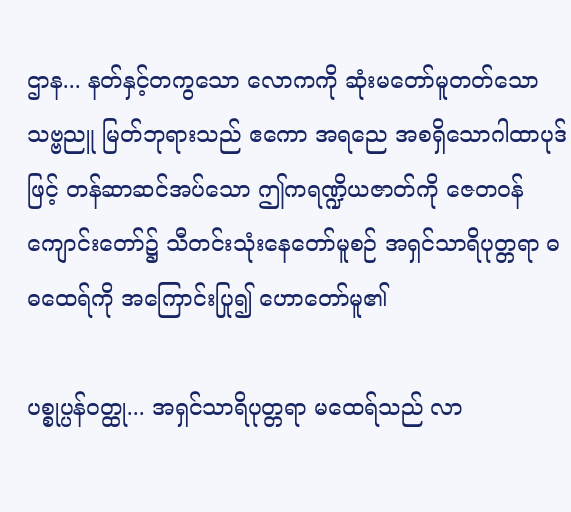ဌာန... နတ်နှင့်တကွသော လောကကို ဆုံးမတော်မူတတ်သော သဗ္ဗညူ မြတ်ဘုရားသည် ဧကော အရညေ အစရှိသောဂါထာပုဒ်ဖြင့် တန်ဆာဆင်အပ်သော ဤကရဏ္ဍိယဇာတ်ကို ဇေတဝန် ကျောင်းတော်၌ သီတင်းသုံးနေတော်မူစဉ် အရှင်သာရိပုတ္တရာ ဓဓထေရ်ကို အကြောင်းပြု၍ ဟောတော်မူ၏

ပစ္စုပ္ပန်ဝတ္ထု... အရှင်သာရိပုတ္တရာ မထေရ်သည် လာ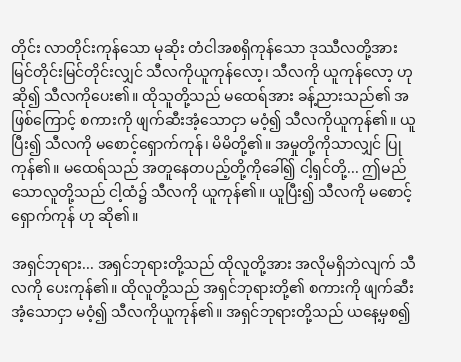တိုင်း လာတိုင်းကုန်သော မုဆိုး တံငါအစရှိကုန်သော ဒုဿီလတို့အား မြင်တိုင်းမြင်တိုင်းလျှင် သီလကိုယူကုန်လော့၊ သီလကို ယူကုန်လော့ ဟု ဆို၍ သီလကိုပေး၏။ ထိုသူတို့သည် မထေရ်အား ခန့်ညားသည်၏ အဖြစ်ကြောင့် စကားကို ဖျက်ဆီးအံ့သောငှာ မဝံ့၍ သီလကိုယူကုန်၏။ ယူပြီး၍ သီလကို မစောင့်ရှောက်ကုန်၊ မိမိတို့၏။ အမှုတို့ကိုသာလျှင် ပြုကုန်၏။ မထေရ်သည် အတူနေတပည့်တို့ကိုခေါ်၍ ငါ့ရှင်တို့... ဤမည်သောလူတို့သည် ငါ့ထံ၌ သီလကို ယူကုန်၏။ ယူပြီး၍ သီလကို မစောင့်ရှောက်ကုန် ဟု ဆို၏။

အရှင်ဘုရား... အရှင်ဘုရားတို့သည် ထိုလူတို့အား အလိုမရှိဘဲလျက် သီလကို ပေးကုန်၏။ ထိုလူတို့သည် အရှင်ဘုရားတို့၏ စကားကို ဖျက်ဆီးအံ့သောငှာ မဝံ့၍ သီလကိုယူကုန်၏။ အရှင်ဘုရားတို့သည် ယနေ့မှစ၍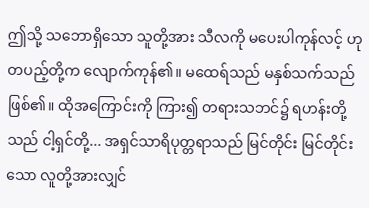ဤသို့ သဘောရှိသော သူတို့အား သီလကို မပေးပါကုန်လင့် ဟု တပည့်တို့က လျောက်ကုန်၏။ မထေရ်သည် မနှစ်သက်သည် ဖြစ်၏။ ထိုအကြောင်းကို ကြား၍ တရားသဘင်၌ ရဟန်းတို့သည် ငါ့ရှင်တို့... အရှင်သာရိပုတ္တရာသည် မြင်တိုင်း မြင်တိုင်းသော လူတို့အားလျှင်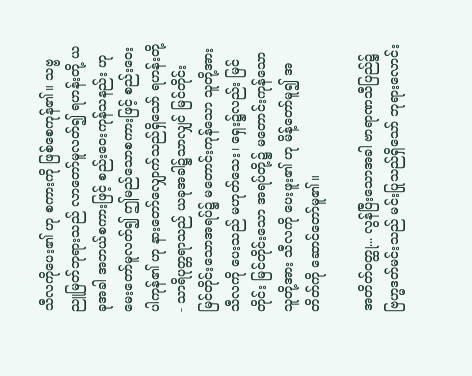သီလကိုပေး၏ ဟု စကားကို ဖြစ်စေကုန်၏။ သဗ္ဗညူမြတ်ဘုရားသည် လာတော်မူလတ်၍ ရဟန်းတို့ ယခုအခါ အဘယ်စကားဖြင့် စည်းဝေးကုန်သနည်း ဟု မေးတော်မူလတ်၍ ဤမည်သောစကားဖြင့် စည်းဝေးပါကုန်၏ ဟု နားတော်လျှောက်သည်ရှိသော် ရဟန်းတို့- သာရိပုတ္တရာသည် ယခုအခါ၌သာလျှင် မြင်တိုင်း မြင်တိုင်းသောအရပ်၌ မတောင်းကုန်သော သူတို့အား သီလကို ပေးသည် မဟုတ်သေး၊ ရှေး၌လည်း မြင်တိုင်း မြင်တိုင်းသော အရပ်တို့၌ မတောင်းကုန်သော သူတို့အား သီလကို ပေးဖူး၏ ဟု မိန့်တော်မူ၍ အတိတ်ကို ဆောင်တော်မူ၏။

အတိတ်ဝတ္ထု... လွန်ပြီးသောအခါ ဗာရာဏသီပြည်၌ ဗြဟ္မဒတ်မင်းသည် မင်းပြုသည်ရှိသော် ဘုရားလောင်း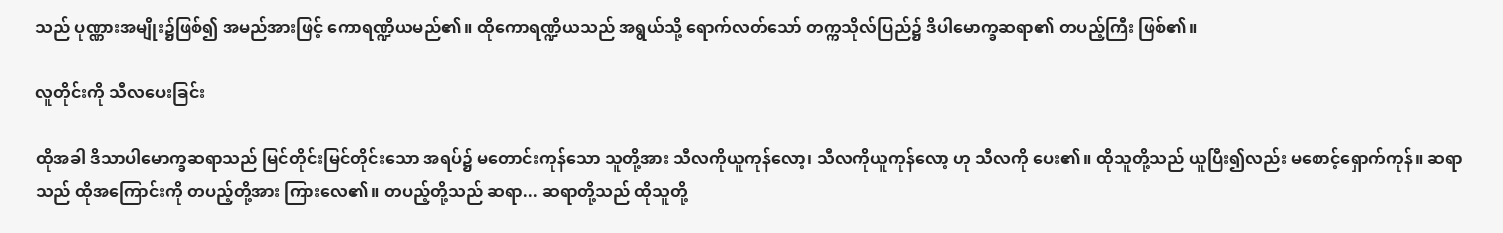သည် ပုဏ္ဏားအမျိုး၌ဖြစ်၍ အမည်အားဖြင့် ကောရဏ္ဍိယမည်၏။ ထိုကောရဏ္ဍိယသည် အရွယ်သို့ ရောက်လတ်သော် တက္ကသိုလ်ပြည်၌ ဒိပါမောက္ခဆရာ၏ တပည့်ကြီး ဖြစ်၏။

လူတိုင်းကို သီလပေးခြင်း

ထိုအခါ ဒိသာပါမောက္ခဆရာသည် မြင်တိုင်းမြင်တိုင်းသော အရပ်၌ မတောင်းကုန်သော သူတို့အား သီလကိုယူကုန်လော့၊ သီလကိုယူကုန်လော့ ဟု သီလကို ပေး၏။ ထိုသူတို့သည် ယူပြီး၍လည်း မစောင့်ရှောက်ကုန်။ ဆရာသည် ထိုအကြောင်းကို တပည့်တို့အား ကြားလေ၏။ တပည့်တို့သည် ဆရာ... ဆရာတို့သည် ထိုသူတို့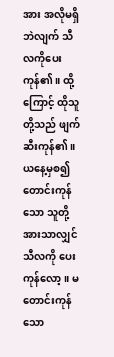အား အလိုမရှိဘဲလျက် သီလကိုပေးကုန်၏။ ထို့ကြောင့် ထိုသူတို့သည် ဖျက်ဆီးကုန်၏။ ယနေ့မှစ၍ တောင်းကုန်သော သူတို့အားသာလျှင် သီလကို ပေးကုန်လော့။ မတောင်းကုန်သော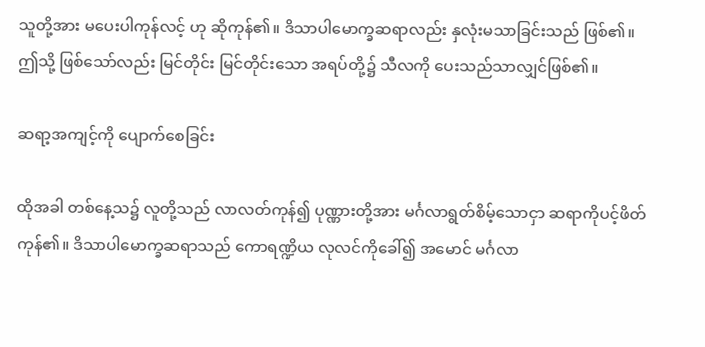သူတို့အား မပေးပါကုန်လင့် ဟု ဆိုကုန်၏။ ဒိသာပါမောက္ခဆရာလည်း နှလုံးမသာခြင်းသည် ဖြစ်၏။ ဤသို့ ဖြစ်သော်လည်း မြင်တိုင်း မြင်တိုင်းသော အရပ်တို့၌ သီလကို ပေးသည်သာလျှင်ဖြစ်၏။

ဆရာ့အကျင့်ကို ပျောက်စေခြင်း

ထိုအခါ တစ်နေ့သ၌ လူတို့သည် လာလတ်ကုန်၍ ပုဏ္ဏားတို့အား မင်္ဂလာရွတ်စိမ့်သောငှာ ဆရာကိုပင့်ဖိတ်ကုန်၏။ ဒိသာပါမောက္ခဆရာသည် ကောရဏ္ဍိယ လုလင်ကိုခေါ်၍ အမောင် မင်္ဂလာ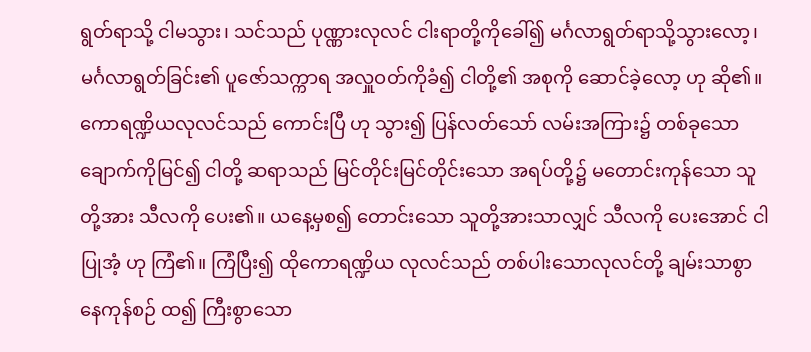ရွတ်ရာသို့ ငါမသွား၊ သင်သည် ပုဏ္ဏားလုလင် ငါးရာတို့ကိုခေါ်၍ မင်္ဂလာရွတ်ရာသို့သွားလော့၊ မင်္ဂလာရွတ်ခြင်း၏ ပူဇော်သက္ကာရ အလှူဝတ်ကိုခံ၍ ငါတို့၏ အစုကို ဆောင်ခဲ့လော့ ဟု ဆို၏။ ကောရဏ္ဍိယလုလင်သည် ကောင်းပြီ ဟု သွား၍ ပြန်လတ်သော် လမ်းအကြား၌ တစ်ခုသော ချောက်ကိုမြင်၍ ငါတို့ ဆရာသည် မြင်တိုင်းမြင်တိုင်းသော အရပ်တို့၌ မတောင်းကုန်သော သူတို့အား သီလကို ပေး၏။ ယနေ့မှစ၍ တောင်းသော သူတို့အားသာလျှင် သီလကို ပေးအောင် ငါပြုအံ့ ဟု ကြံ၏။ ကြံပြီး၍ ထိုကောရဏ္ဍိယ လုလင်သည် တစ်ပါးသောလုလင်တို့ ချမ်းသာစွာ နေကုန်စဉ် ထ၍ ကြီးစွာသော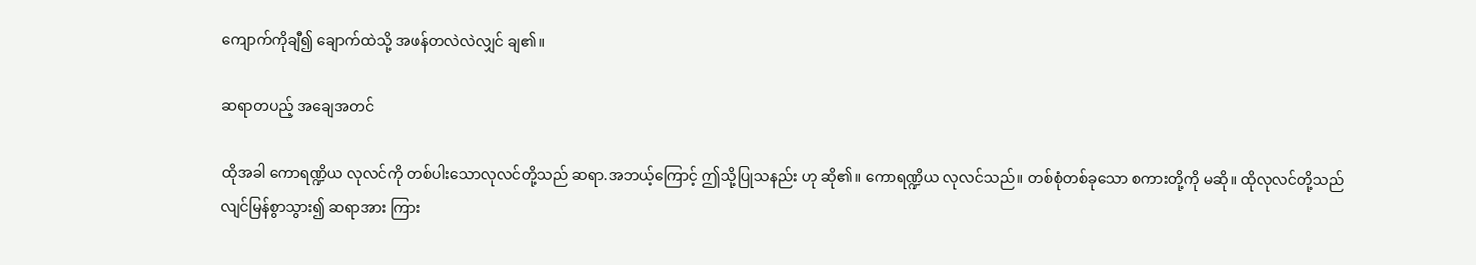ကျောက်ကိုချီ၍ ချောက်ထဲသို့ အဖန်တလဲလဲလျှင် ချ၏။

ဆရာတပည့် အချေအတင်

ထိုအခါ ကောရဏ္ဍိယ လုလင်ကို တစ်ပါးသောလုလင်တို့သည် ဆရာ.အဘယ့်ကြောင့် ဤသို့ပြုသနည်း ဟု ဆို၏။ ကောရဏ္ဍိယ လုလင်သည်။ တစ်စုံတစ်ခုသော စကားတို့ကို မဆို။ ထိုလုလင်တို့သည် လျင်မြန်စွာသွား၍ ဆရာအား ကြား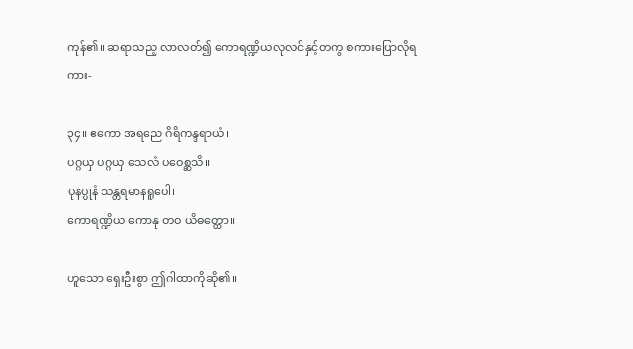ကုန်၏။ ဆရာသည့ လာလတ်၍ ကောရဏ္ဍိယလုလင်နှင့်တကွ စကားပြောလိုရကား-

၃၄။ ဧကော အရညေ ဂိရိကန္ဒရာယံ၊
ပဂ္ဂယှ ပဂ္ဂယှ သေလံ ပဝေစ္ဆသိ။
ပုနပ္ပုနံ သန္တရမာနရူပေါ၊
ကောရဏ္ဍိယ ကောနု တဝ ယိဓတ္ထော။

ဟူသော ရှေးဦးစွာ ဤဂါထာကိုဆို၏။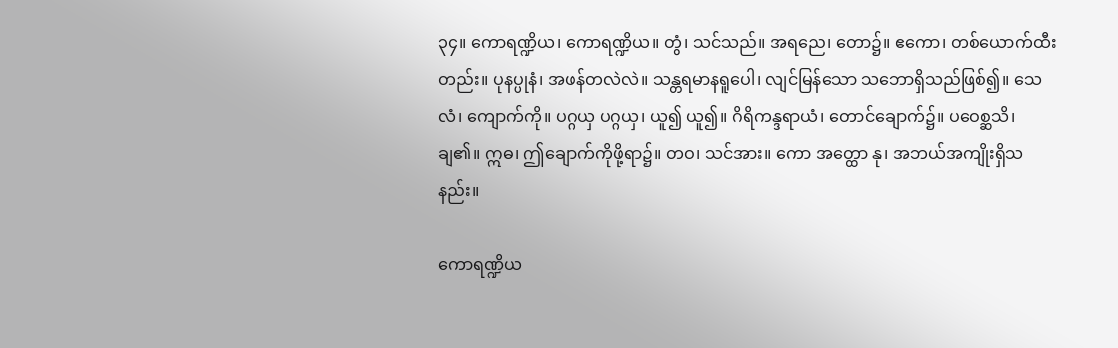၃၄။ ကောရဏ္ဍိယ၊ ကောရဏ္ဍိယ။ တွံ၊ သင်သည်။ အရညေ၊ တော၌။ ဧကော၊ တစ်ယောက်ထီး တည်း။ ပုနပ္ပုနံ၊ အဖန်တလဲလဲ။ သန္တရမာနရူပေါ၊ လျင်မြန်သော သဘောရှိသည်ဖြစ်၍။ သေလံ၊ ကျောက်ကို။ ပဂ္ဂယှ ပဂ္ဂယှ၊ ယူ၍ ယူ၍။ ဂိရိကန္ဒရာယံ၊ တောင်ချောက်၌။ ပဝေစ္ဆသိ၊ ချ၏။ ဣဓ၊ ဤချောက်ကိုဖို့ရာ၌။ တဝ၊ သင်အား။ ကော အတ္ထော နု၊ အဘယ်အကျိုးရှိသနည်း။

ကောရဏ္ဍိယ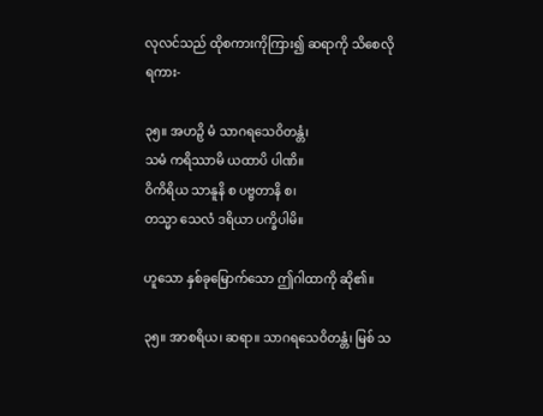လုလင်သည် ထိုစကားကိုကြား၍ ဆရာကို သိစေလိုရကား-

၃၅။ အဟဉှိ မံ သာဂရသေဝိတန္တံ၊
သမံ ကရိဿာမိ ယထာပိ ပါဏိ။
ဝိကိရိယ သာနူနိ စ ပဗ္ဗတာနိ စ၊
တသ္မာ သေလံ ဒရိယာ ပက္ခိပါမိ။

ဟူသော နှစ်ခုမြောက်သော ဤဂါထာကို ဆို၏။

၃၅။ အာစရိယ၊ ဆရာ။ သာဂရသေဝိတန္တံ၊ မြစ် သ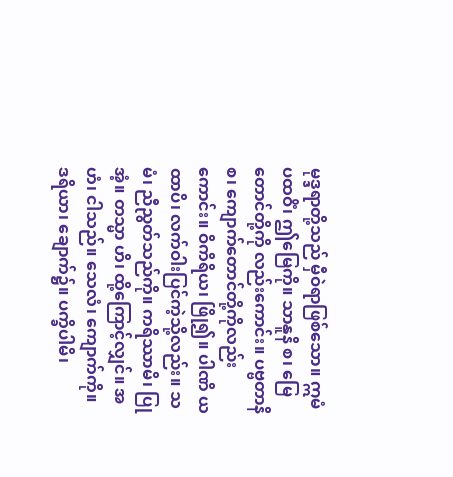မုဒ္ဒရာတို့သည် မှီဝဲရာဖြစ်သော။ ဣမံ ပထဝိံ၊ ဤမြေကို။ သာနူနိ စ၊ မြေတောင်တို့ကို လည်းကောင်း။ ပဗ္ဗတာနိ စ၊ ကျောက်တောင်တို့ကိုလည်းကောင်း။ ဝိကိရိယ၊ ဖြို၍။ ပါဏိ ယထာပိ၊ လက်ဝါးပြင်ကဲ့သို့လည်း။ သမံ၊ ညီညွတ်သည်ကို။ ကရိဿာမိ၊ ပြုအံ့။ တသ္မာ ဟိ၊ ထို့ကြောင့်လျှင်။ အဟံ၊ ငါသည်။ သေလံ၊ ကျောက်ကို။ ဒရိယာ၊ ချောက်၌။ ပက္ခိပါမိ၊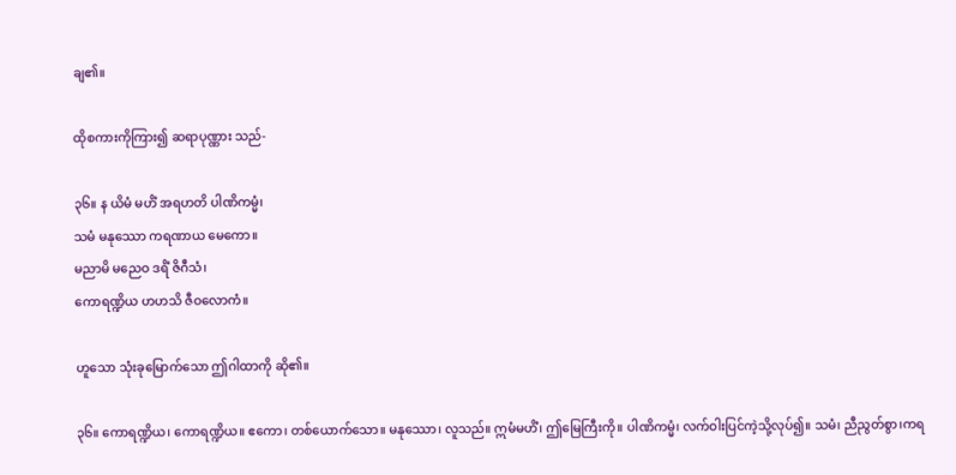ချ၏။

ထိုစကားကိုကြား၍ ဆရာပုဏ္ဏား သည်-

၃၆။ န ယိမံ မဟိံ အရဟတိ ပါဏိကမ္မံ၊
သမံ မနုဿော ကရဏာယ မေကော။
မညာမိ မညေဝ ဒရိံ ဇိဂီသံ၊
ကောရဏ္ဍိယ ဟဟသိ ဇီဝလောကံ။

ဟူသော သုံးခုမြောက်သော ဤဂါထာကို ဆို၏။

၃၆။ ကောရဏ္ဍိယ၊ ကောရဏ္ဍိယ။ ဧကော၊ တစ်ယောက်သော။ မနုဿော၊ လူသည်။ ဣမံမဟိံ၊ ဤမြေကြီးကို။ ပါဏိကမ္မံ၊ လက်ဝါးပြင်ကဲ့သို့လုပ်၍။ သမံ၊ ညီညွတ်စွာ၊ကရ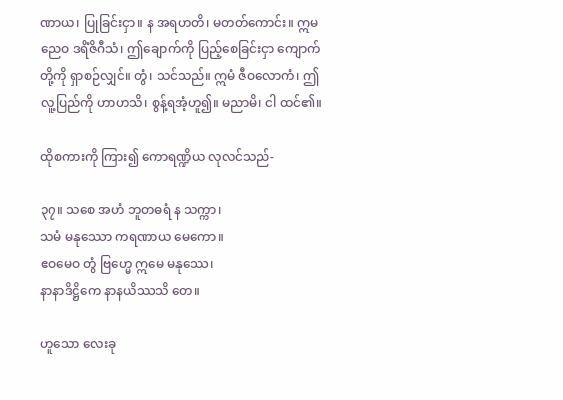ဏာယ၊ ပြုခြင်းငှာ။ န အရဟတိ၊ မတတ်ကောင်း။ ဣမညေဝ ဒရိံဇိဂီသံ၊ ဤချောက်ကို ပြည့်စေခြင်းငှာ ကျောက်တို့ကို ရှာစဉ်လျှင်။ တွံ၊ သင်သည်။ ဣမံ ဇီဝလောကံ၊ ဤလူ့ပြည်ကို ဟာဟသိ၊ စွန့်ရအံ့ဟူ၍။ မညာမိ၊ ငါ ထင်၏။

ထိုစကားကို ကြား၍ ကောရဏ္ဍိယ လုလင်သည်-

၃၇။ သစေ အဟံ ဘူတဓရံ န သက္ကာ၊
သမံ မနုဿော ကရဏာယ မေကော။
ဧဝမေဝ တွံ ဗြဟ္မေ ဣမေ မနုဿေ၊
နာနာဒိဋ္ဌိကေ နာနယိဿသိ တေ။

ဟူသော လေးခု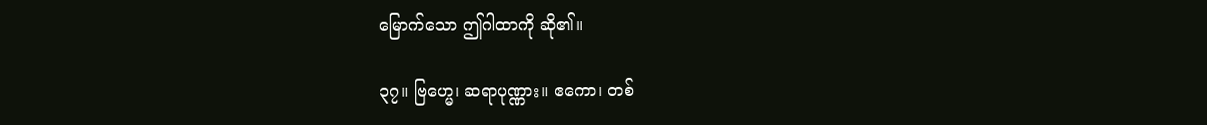မြောက်သော ဤဂါထာကို ဆို၏။

၃၇။ ဗြဟ္မေ၊ ဆရာပုဏ္ဏား။ ဧကော၊ တစ်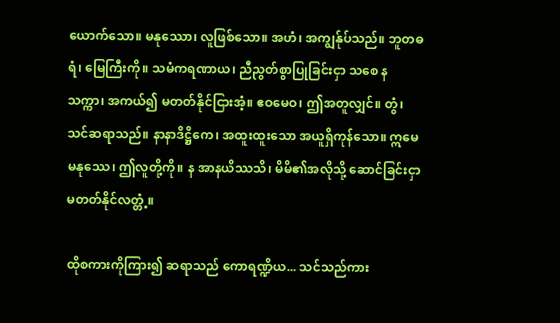ယောက်သော။ မနုဿော၊ လူဖြစ်သော။ အဟံ၊ အကျွန်ုပ်သည်။ ဘူတဓရံ၊ မြေကြီးကို။ သမံကရဏာယ၊ ညီညွတ်စွာပြုခြင်းငှာ သစေ န သက္ကာ၊ အကယ်၍ မတတ်နိုင်ငြားအံ့။ ဧဝမေဝ၊ ဤအတူလျှင်။ တွံ၊ သင်ဆရာသည်။ နာနာဒိဋ္ဌိကေ၊ အထူးထူးသော အယူရှိကုန်သော။ ဣမေ မနုဿေ၊ ဤလူတို့ကို။ န အာနယိဿသိ၊ မိမိ၏အလိုသို့ ဆောင်ခြင်းငှာ မတတ်နိုင်လတ္တံ့။

ထိုစကားကိုကြား၍ ဆရာသည် ကောရဏ္ဍိယ... သင်သည်ကား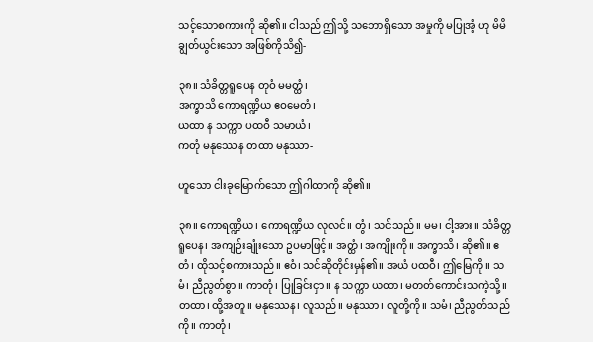သင့်သောစကားကို ဆို၏။ ငါသည် ဤသို့ သဘောရှိသော အမှုကို မပြုအံ့ ဟု မိမိ ချွတ်ယွင်းသော အဖြစ်ကိုသိ၍-

၃၈။ သံခိတ္တရူပေန တုဝံ မမတ္ထံ၊
အက္ခာသိ ကောရဏ္ဍိယ ဧဝမေတံ၊
ယထာ န သက္ကာ ပထဝီ သမာယံ၊
ကတုံ မနုဿေန တထာ မနုဿာ-

ဟူသော ငါးခုမြောက်သော ဤဂါထာကို ဆို၏။

၃၈။ ကောရဏ္ဍိယ၊ ကောရဏ္ဍိယ လုလင်။ တွံ၊ သင်သည်။ မမ၊ ငါ့အား။ သံခိတ္တရူပေန၊ အကျဉ်းချုံးသော ဥပမာဖြင့်။ အတ္ထံ၊ အကျိုးကို။ အက္ခာသိ၊ ဆို၏။ ဧတံ၊ ထိုသင့်စကားသည်။ ဧဝံ၊ သင်ဆိုတိုင်းမှန်၏။ အယံ ပထဝီ၊ ဤမြေကို။ သမံ၊ ညီညွတ်စွာ။ ကာတုံ၊ ပြုခြင်းငှာ။ န သက္ကာ ယထာ၊ မတတ်ကောင်းသကဲ့သို့။ တထာ၊ ထို့အတူ။ မနုဿေန၊ လူသည်။ မနုဿာ၊ လူတို့ကို။ သမံ၊ ညီညွတ်သည်ကို။ ကာတုံ၊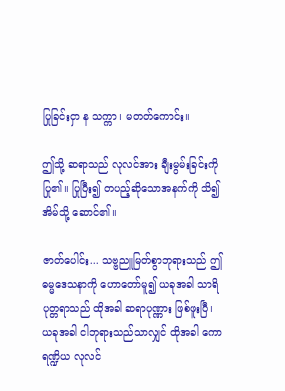ပြုခြင်းငှာ န သက္ကာ၊ မတတ်ကောင်း။

ဤသို့ ဆရာသည် လုလင်အား ချီးမွမ်းခြင်းကိုပြု၏။ ပြုပြီး၍ တပည့်ဆိုသောအနက်ကို သိ၍ အိမ်သို့ ဆောင်၏။

ဇာတ်ပေါင်း... သဗ္ဗညူမြတ်စွာဘုရားသည် ဤဓမ္မဒေသနာကို ဟောတော်မူ၍ ယခုအခါ သာရိပုတ္တရာသည် ထိုအခါ ဆရာပုဏ္ဏား ဖြစ်ဖူးပြီ၊ ယခုအခါ ငါဘုရားသည်သာလျှင် ထိုအခါ ကောရဏ္ဍိယ လုလင်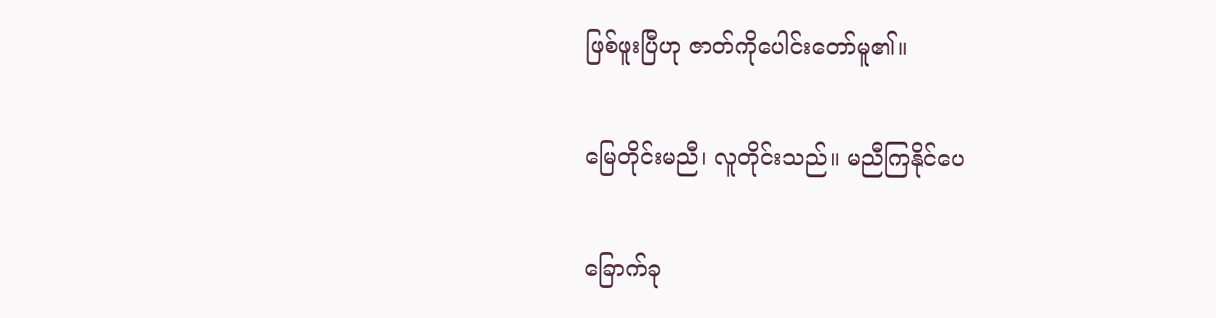ဖြစ်ဖူးပြီဟု ဇာတ်ကိုပေါင်းတော်မူ၏။

မြေတိုင်းမညီ၊ လူတိုင်းသည်။ မညီကြနိုင်ပေ

ခြောက်ခု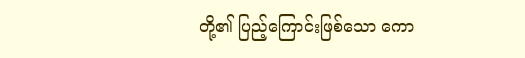တို့၏ ပြည့်ကြောင်းဖြစ်သော ကော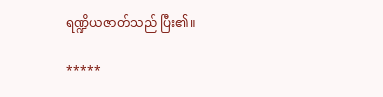ရဏ္ဍိယဇာတ်သည် ပြီး၏။

*****